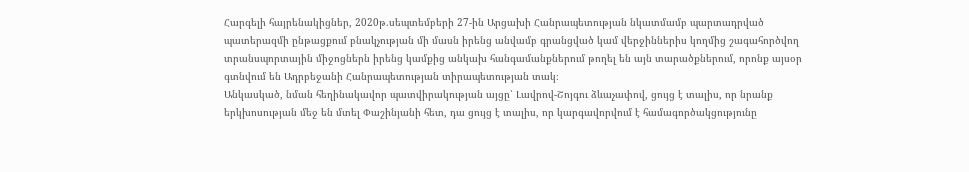Հարգելի հայրենակիցներ, 2020թ.սեպտեմբերի 27-ին Արցախի Հանրապետության նկատմամբ պարտադրված պատերազմի ընթացքում բնակչության մի մասն իրենց անվամբ գրանցված կամ վերջիններիս կողմից շագահործվող տրանսպորտային միջոցներն իրենց կամքից անկախ հանգամանքներում թողել են այն տարածքներում, որոնք այսօր գտնվում են Ադրբեջանի Հանրապետության տիրապետության տակ։
Անկասկած, նման հեղինակավոր պատվիրակության այցը՝ Լավրով-Շոյգու ձևաչափով, ցույց է տալիս, որ նրանք երկխոսության մեջ են մտել Փաշինյանի հետ, դա ցույց է տալիս, որ կարգավորվում է համագործակցությունը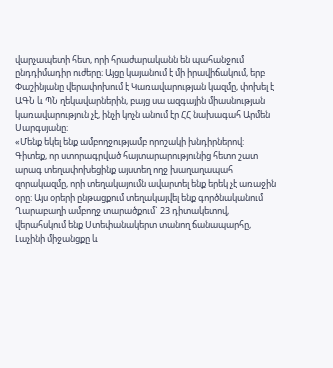վարչապետի հետ, որի հրաժարականն են պահանջում ընդդիմադիր ուժերը։ Այցը կայանում է մի իրավիճակում, երբ Փաշինյանը վերափոխում է Կառավարության կազմը, փոխել է ԱԳՆ և ՊՆ ղեկավարներին, բայց սա ազգային միասնության կառավարություն չէ, ինչի կոչն անում էր ՀՀ նախագահ Արմեն Սարգսյանը։
«Մենք եկել ենք ամբողջությամբ որոշակի խնդիրներով: Գիտեք, որ ստորագրված հայտարարությունից հետո շատ արագ տեղափոխեցինք այստեղ ողջ խաղաղապահ զորակազմը, որի տեղակայումն ավարտել ենք երեկ չէ առաջին օրը: Այս օրերի ընթացքում տեղակայվել ենք գործնականում Ղարաբաղի ամբողջ տարածքում` 23 դիտակետով, վերահսկում ենք Ստեփանակերտ տանող ճանապարհը, Լաչինի միջանցքը և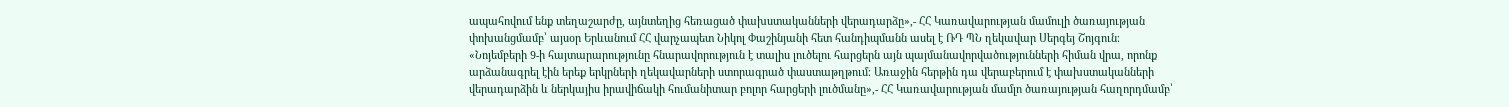ապահովում ենք տեղաշարժը, այնտեղից հեռացած փախստականների վերադարձը»,- ՀՀ Կառավարության մամուլի ծառայության փոխանցմամբ՝ այսօր Երևանում ՀՀ վարչապետ Նիկոլ Փաշինյանի հետ հանդիպմանն ասել է ՌԴ ՊՆ ղեկավար Սերգեյ Շոյգուն։
«Նոյեմբերի 9-ի հայտարարությունը հնարավորություն է տալիս լուծելու հարցերն այն պայմանավորվածությունների հիման վրա, որոնք արձանագրել էին երեք երկրների ղեկավարների ստորագրած փաստաթղթում։ Առաջին հերթին դա վերաբերում է փախստականների վերադարձին և ներկայիս իրավիճակի հումանիտար բոլոր հարցերի լուծմանը»,- ՀՀ Կառավարության մամլո ծառայության հաղորդմամբ՝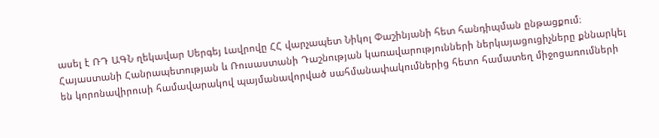ասել է ՌԴ ԱԳՆ ղեկավար Սերգեյ Լավրովը ՀՀ վարչապետ Նիկոլ Փաշինյանի հետ հանդիպման ընթացքում։
Հայաստանի Հանրապետության և Ռուսաստանի Դաշնության կառավարությունների ներկայացուցիչները քննարկել են կորոնավիրուսի համավարակով պայմանավորված սահմանափակումներից հետո համատեղ միջոցառումների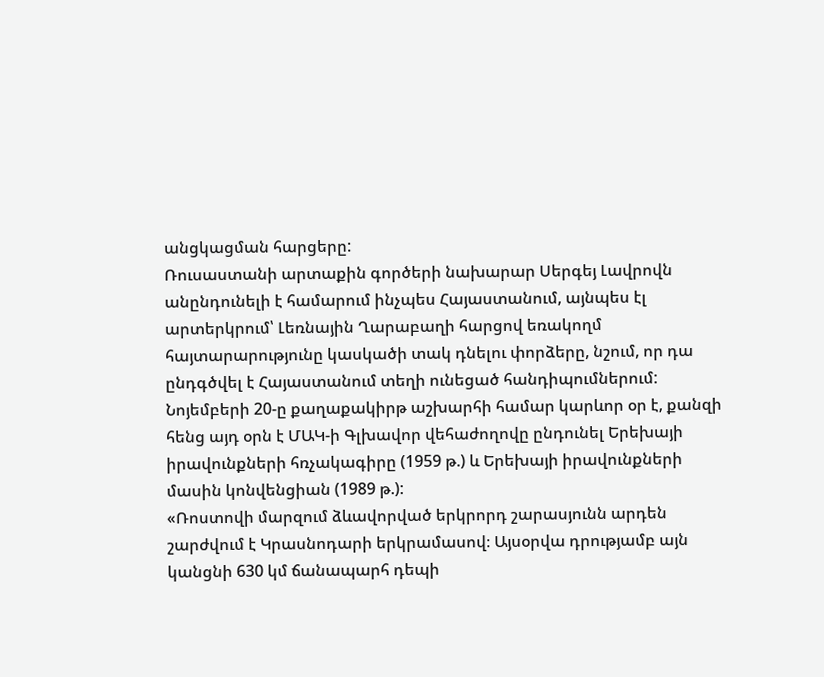անցկացման հարցերը:
Ռուսաստանի արտաքին գործերի նախարար Սերգեյ Լավրովն անընդունելի է համարում ինչպես Հայաստանում, այնպես էլ արտերկրում՝ Լեռնային Ղարաբաղի հարցով եռակողմ հայտարարությունը կասկածի տակ դնելու փորձերը, նշում, որ դա ընդգծվել է Հայաստանում տեղի ունեցած հանդիպումներում:
Նոյեմբերի 20-ը քաղաքակիրթ աշխարհի համար կարևոր օր է, քանզի հենց այդ օրն է ՄԱԿ-ի Գլխավոր վեհաժողովը ընդունել Երեխայի իրավունքների հռչակագիրը (1959 թ.) և Երեխայի իրավունքների մասին կոնվենցիան (1989 թ.):
«Ռոստովի մարզում ձևավորված երկրորդ շարասյունն արդեն շարժվում է Կրասնոդարի երկրամասով։ Այսօրվա դրությամբ այն կանցնի 630 կմ ճանապարհ դեպի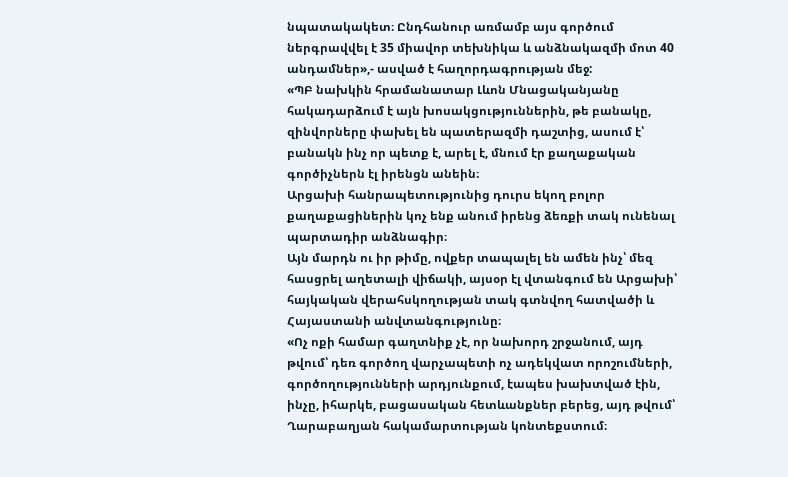նպատակակետ։ Ընդհանուր առմամբ այս գործում ներգրավվել է 35 միավոր տեխնիկա և անձնակազմի մոտ 40 անդամներ»,- ասված է հաղորդագրության մեջ:
«ՊԲ նախկին հրամանատար Լևոն Մնացականյանը հակադարձում է այն խոսակցություններին, թե բանակը, զինվորները փախել են պատերազմի դաշտից, ասում է՝ բանակն ինչ որ պետք է, արել է, մնում էր քաղաքական գործիչներն էլ իրենցն անեին։
Արցախի հանրապետությունից դուրս եկող բոլոր քաղաքացիներին կոչ ենք անում իրենց ձեռքի տակ ունենալ պարտադիր անձնագիր։
Այն մարդն ու իր թիմը, ովքեր տապալել են ամեն ինչ՝ մեզ հասցրել աղետալի վիճակի, այսօր էլ վտանգում են Արցախի՝ հայկական վերահսկողության տակ գտնվող հատվածի և Հայաստանի անվտանգությունը։
«Ոչ ոքի համար գաղտնիք չէ, որ նախորդ շրջանում, այդ թվում՝ դեռ գործող վարչապետի ոչ ադեկվատ որոշումների, գործողությունների արդյունքում, էապես խախտված էին, ինչը, իհարկե, բացասական հետևանքներ բերեց, այդ թվում՝ Ղարաբաղյան հակամարտության կոնտեքստում։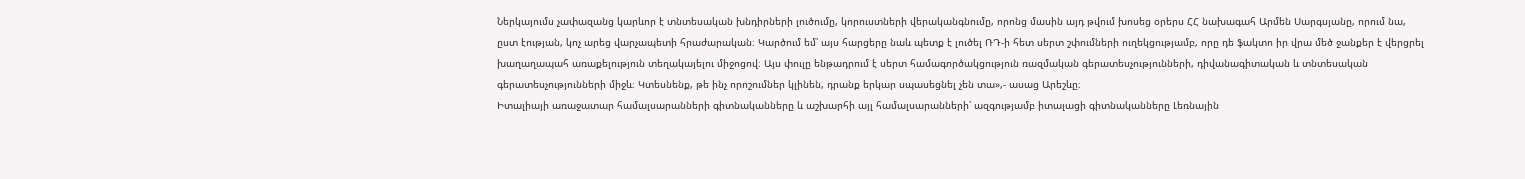Ներկայումս չափազանց կարևոր է տնտեսական խնդիրների լուծումը, կորուստների վերականգնումը, որոնց մասին այդ թվում խոսեց օրերս ՀՀ նախագահ Արմեն Սարգսյանը, որում նա, ըստ էության, կոչ արեց վարչապետի հրաժարական։ Կարծում եմ՝ այս հարցերը նաև պետք է լուծել ՌԴ-ի հետ սերտ շփումների ուղեկցությամբ, որը դե ֆակտո իր վրա մեծ ջանքեր է վերցրել խաղաղապահ առաքելություն տեղակայելու միջոցով։ Այս փուլը ենթադրում է սերտ համագործակցություն ռազմական գերատեսչությունների, դիվանագիտական և տնտեսական գերատեսչությունների միջև։ Կտեսնենք, թե ինչ որոշումներ կլինեն, դրանք երկար սպասեցնել չեն տա»,- ասաց Արեշևը։
Իտալիայի առաջատար համալսարանների գիտնականները և աշխարհի այլ համալսարանների՝ ազգությամբ իտալացի գիտնականները Լեռնային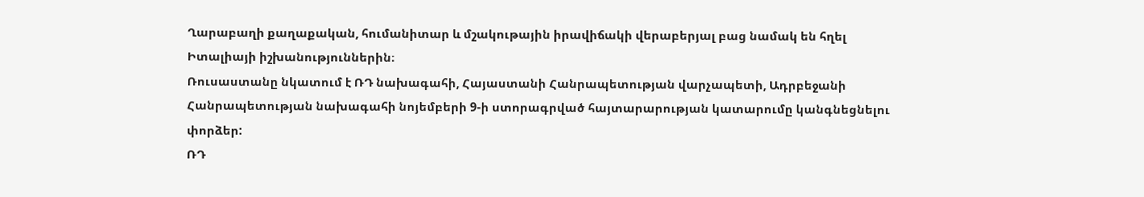Ղարաբաղի քաղաքական, հումանիտար և մշակութային իրավիճակի վերաբերյալ բաց նամակ են հղել Իտալիայի իշխանություններին։
Ռուսաստանը նկատում է ՌԴ նախագահի, Հայաստանի Հանրապետության վարչապետի, Ադրբեջանի Հանրապետության նախագահի նոյեմբերի 9-ի ստորագրված հայտարարության կատարումը կանգնեցնելու փորձեր:
ՌԴ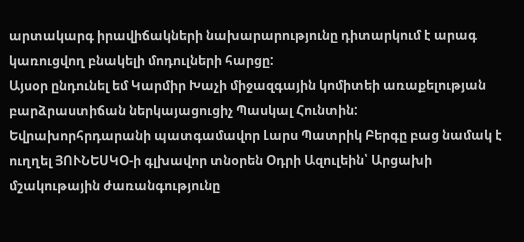արտակարգ իրավիճակների նախարարությունը դիտարկում է արագ կառուցվող բնակելի մոդուլների հարցը:
Այսօր ընդունել եմ Կարմիր Խաչի միջազգային կոմիտեի առաքելության բարձրաստիճան ներկայացուցիչ Պասկալ Հունտին:
Եվրախորհրդարանի պատգամավոր Լարս Պատրիկ Բերգը բաց նամակ է ուղղել ՅՈՒՆԵՍԿՕ-ի գլխավոր տնօրեն Օդրի Ազուլեին՝ Արցախի մշակութային ժառանգությունը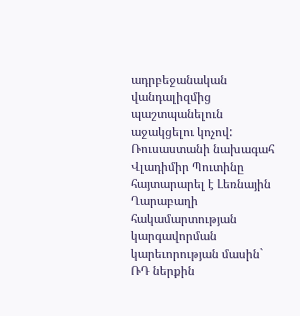ադրբեջանական վանդալիզմից պաշտպանելուն աջակցելու կոչով:
Ռուսաստանի նախագահ Վլադիմիր Պուտինը հայտարարել է Լեռնային Ղարաբաղի հակամարտության կարգավորման կարեւորության մասին` ՌԴ ներքին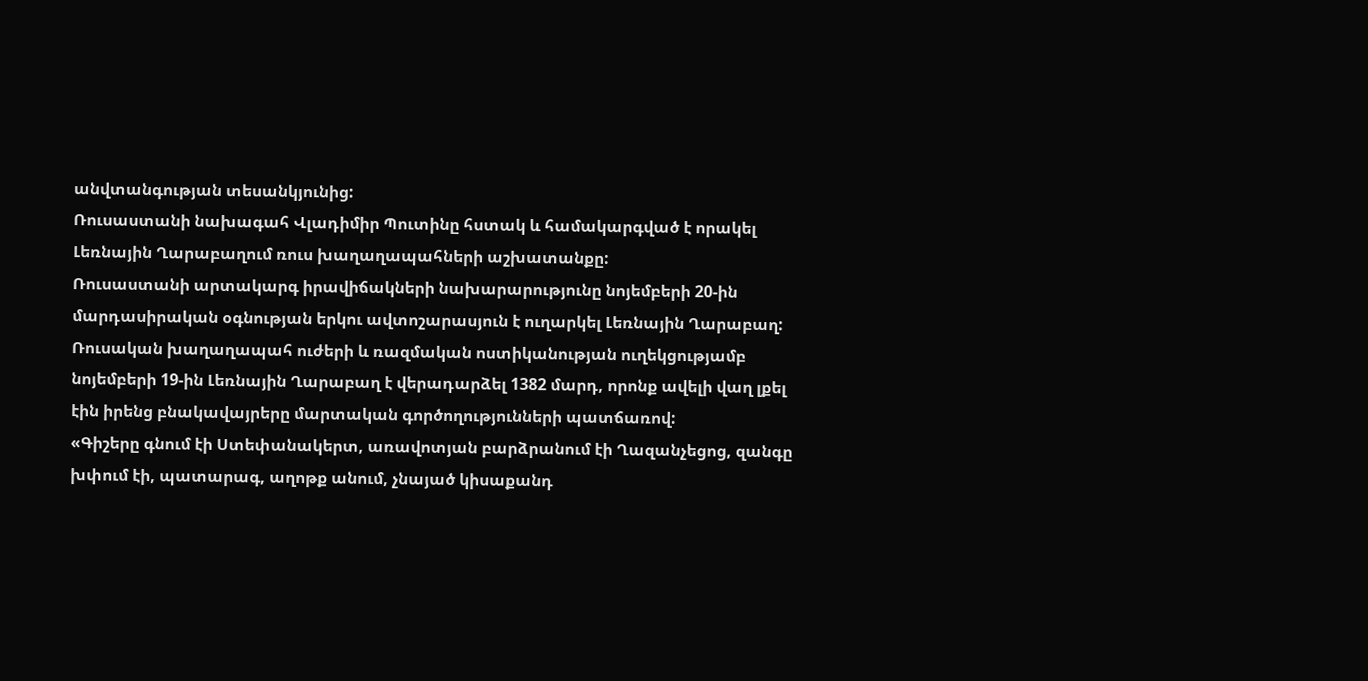անվտանգության տեսանկյունից:
Ռուսաստանի նախագահ Վլադիմիր Պուտինը հստակ և համակարգված է որակել Լեռնային Ղարաբաղում ռուս խաղաղապահների աշխատանքը:
Ռուսաստանի արտակարգ իրավիճակների նախարարությունը նոյեմբերի 20-ին մարդասիրական օգնության երկու ավտոշարասյուն է ուղարկել Լեռնային Ղարաբաղ:
Ռուսական խաղաղապահ ուժերի և ռազմական ոստիկանության ուղեկցությամբ նոյեմբերի 19-ին Լեռնային Ղարաբաղ է վերադարձել 1382 մարդ, որոնք ավելի վաղ լքել էին իրենց բնակավայրերը մարտական գործողությունների պատճառով:
«Գիշերը գնում էի Ստեփանակերտ, առավոտյան բարձրանում էի Ղազանչեցոց, զանգը խփում էի, պատարագ, աղոթք անում, չնայած կիսաքանդ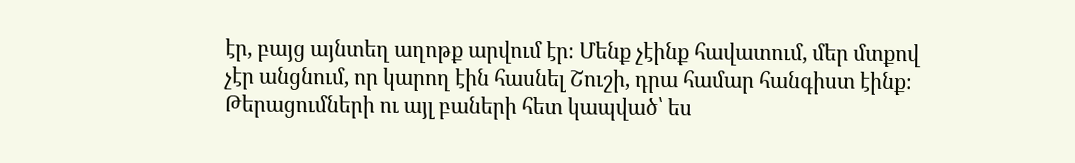էր, բայց այնտեղ աղոթք արվում էր։ Մենք չէինք հավատում, մեր մտքով չէր անցնում, որ կարող էին հասնել Շուշի, դրա համար հանգիստ էինք։ Թերացումների ու այլ բաների հետ կապված՝ ես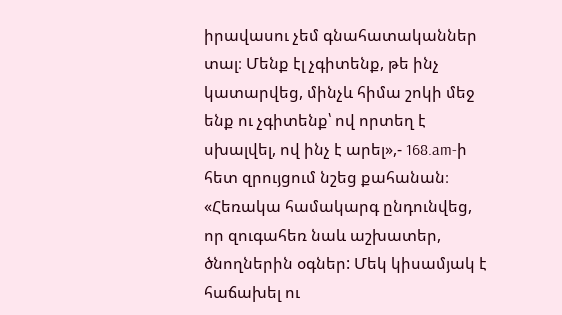իրավասու չեմ գնահատականներ տալ։ Մենք էլ չգիտենք, թե ինչ կատարվեց, մինչև հիմա շոկի մեջ ենք ու չգիտենք՝ ով որտեղ է սխալվել, ով ինչ է արել»,- 168.am-ի հետ զրույցում նշեց քահանան։
«Հեռակա համակարգ ընդունվեց, որ զուգահեռ նաև աշխատեր, ծնողներին օգներ: Մեկ կիսամյակ է հաճախել ու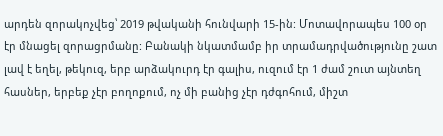արդեն զորակոչվեց՝ 2019 թվականի հունվարի 15-ին: Մոտավորապես 100 օր էր մնացել զորացրմանը: Բանակի նկատմամբ իր տրամադրվածությունը շատ լավ է եղել, թեկուզ, երբ արձակուրդ էր գալիս, ուզում էր 1 ժամ շուտ այնտեղ հասներ, երբեք չէր բողոքում, ոչ մի բանից չէր դժգոհում, միշտ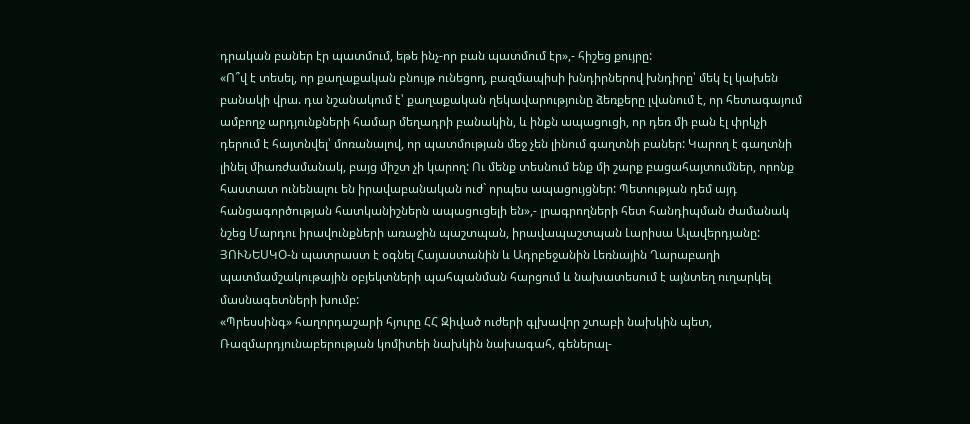դրական բաներ էր պատմում, եթե ինչ-որ բան պատմում էր»,- հիշեց քույրը:
«Ո՞վ է տեսել, որ քաղաքական բնույթ ունեցող, բազմապիսի խնդիրներով խնդիրը՝ մեկ էլ կախեն բանակի վրա. դա նշանակում է՝ քաղաքական ղեկավարությունը ձեռքերը լվանում է, որ հետագայում ամբողջ արդյունքների համար մեղադրի բանակին, և ինքն ապացուցի, որ դեռ մի բան էլ փրկչի դերում է հայտնվել՝ մոռանալով, որ պատմության մեջ չեն լինում գաղտնի բաներ: Կարող է գաղտնի լինել միառժամանակ, բայց միշտ չի կարող: Ու մենք տեսնում ենք մի շարք բացահայտումներ, որոնք հաստատ ունենալու են իրավաբանական ուժ` որպես ապացույցներ: Պետության դեմ այդ հանցագործության հատկանիշներն ապացուցելի են»,- լրագրողների հետ հանդիպման ժամանակ նշեց Մարդու իրավունքների առաջին պաշտպան, իրավապաշտպան Լարիսա Ալավերդյանը:
ՅՈՒՆԵՍԿՕ-ն պատրաստ է օգնել Հայաստանին և Ադրբեջանին Լեռնային Ղարաբաղի պատմամշակութային օբյեկտների պահպանման հարցում և նախատեսում է այնտեղ ուղարկել մասնագետների խումբ:
«Պրեսսինգ» հաղորդաշարի հյուրը ՀՀ Զիված ուժերի գլխավոր շտաբի նախկին պետ, Ռազմարդյունաբերության կոմիտեի նախկին նախագահ, գեներալ-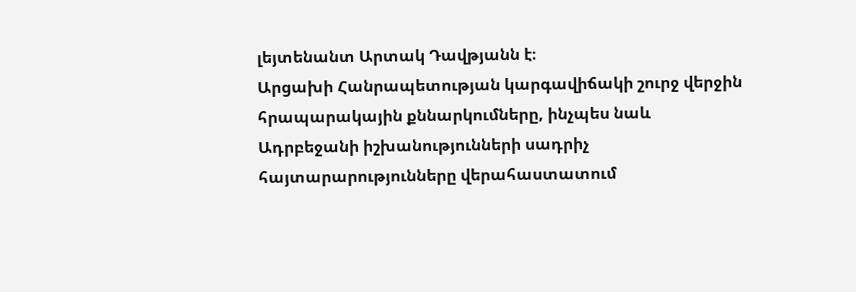լեյտենանտ Արտակ Դավթյանն է։
Արցախի Հանրապետության կարգավիճակի շուրջ վերջին հրապարակային քննարկումները, ինչպես նաև Ադրբեջանի իշխանությունների սադրիչ հայտարարությունները վերահաստատում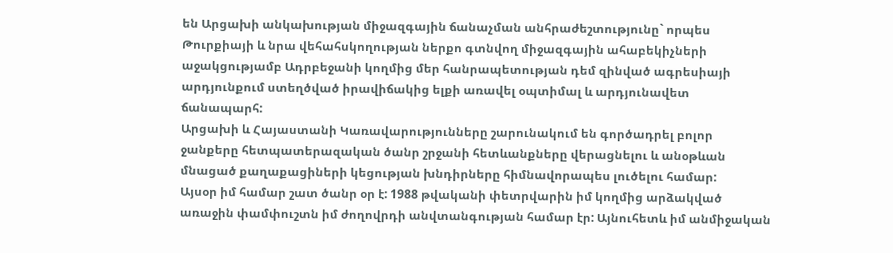են Արցախի անկախության միջազգային ճանաչման անհրաժեշտությունը` որպես Թուրքիայի և նրա վեհահսկողության ներքո գտնվող միջազգային ահաբեկիչների աջակցությամբ Ադրբեջանի կողմից մեր հանրապետության դեմ զինված ագրեսիայի արդյունքում ստեղծված իրավիճակից ելքի առավել օպտիմալ և արդյունավետ ճանապարհ:
Արցախի և Հայաստանի Կառավարությունները շարունակում են գործադրել բոլոր ջանքերը հետպատերազական ծանր շրջանի հետևանքները վերացնելու և անօթևան մնացած քաղաքացիների կեցության խնդիրները հիմնավորապես լուծելու համար:
Այսօր իմ համար շատ ծանր օր է: 1988 թվականի փետրվարին իմ կողմից արձակված առաջին փամփուշտն իմ ժողովրդի անվտանգության համար էր: Այնուհետև իմ անմիջական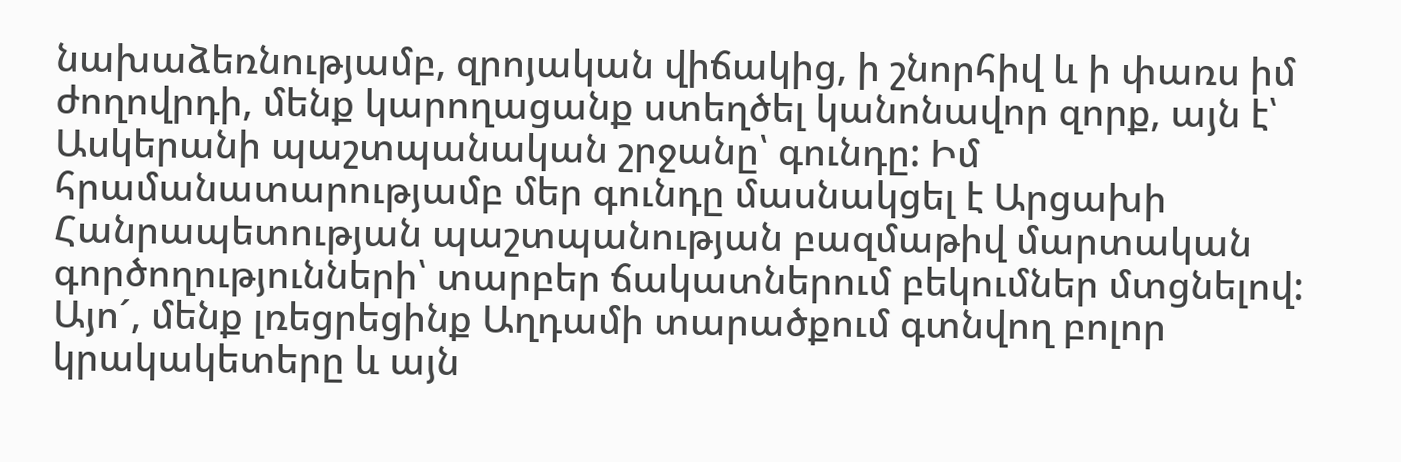նախաձեռնությամբ, զրոյական վիճակից, ի շնորհիվ և ի փառս իմ ժողովրդի, մենք կարողացանք ստեղծել կանոնավոր զորք, այն է՝ Ասկերանի պաշտպանական շրջանը՝ գունդը: Իմ հրամանատարությամբ մեր գունդը մասնակցել է Արցախի Հանրապետության պաշտպանության բազմաթիվ մարտական գործողությունների՝ տարբեր ճակատներում բեկումներ մտցնելով: Այո´, մենք լռեցրեցինք Աղդամի տարածքում գտնվող բոլոր կրակակետերը և այն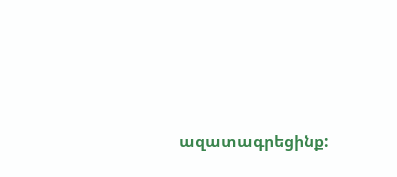ազատագրեցինք: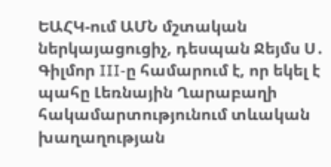ԵԱՀԿ-ում ԱՄՆ մշտական ներկայացուցիչ, դեսպան Ջեյմս Ս․ Գիլմոր III-ը համարում է, որ եկել է պահը Լեռնային Ղարաբաղի հակամարտությունում տևական խաղաղության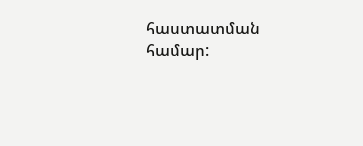հաստատման համար: